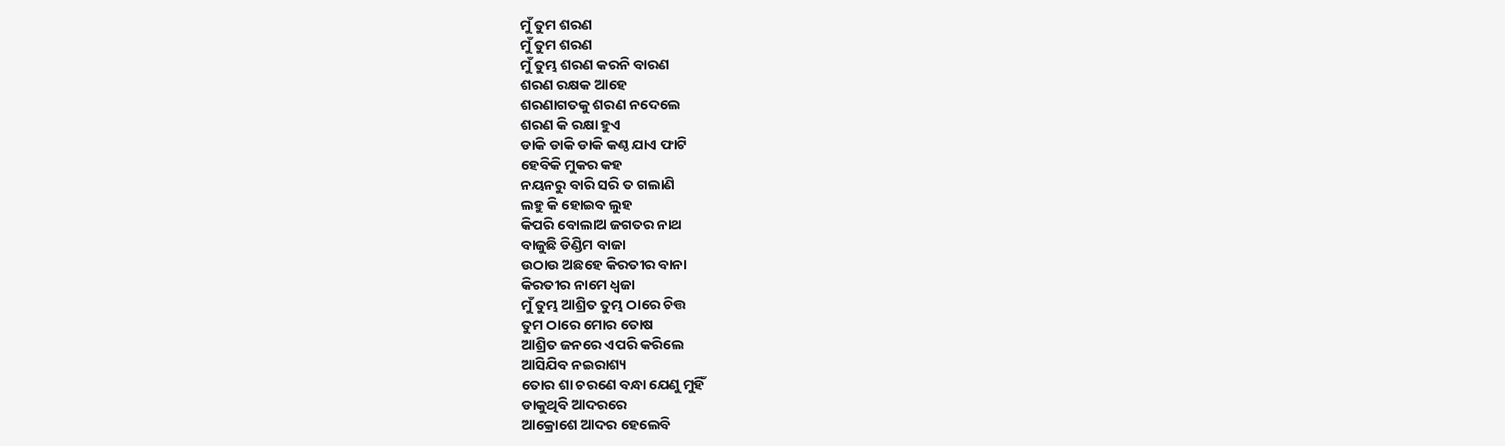ମୁଁ ତୁମ ଶରଣ
ମୁଁ ତୁମ ଶରଣ
ମୁଁ ତୁମ୍ଭ ଶରଣ କରନି ବାରଣ
ଶରଣ ରକ୍ଷକ ଆହେ
ଶରଣାଗତକୁ ଶରଣ ନଦେଲେ
ଶରଣ କି ରକ୍ଷା ହୁଏ
ଡାକି ଡାକି ଡାକି କଣ୍ଠ ଯାଏ ଫାଟି
ହେବିକି ମୁକର କହ
ନୟନରୁ ବାରି ସରି ତ ଗଲାଣି
ଲହୁ କି ହୋଇବ ଲୁହ
କିପରି ବୋଲାଅ ଜଗତର ନାଥ
ବାଜୁଛି ଡିଣ୍ଡିମ ବାଜା
ଉଠାଉ ଅଛହେ କିରତୀର ବାନା
କିରତୀର ନାମେ ଧ୍ଵଜା
ମୁଁ ତୁମ୍ଭ ଆଶ୍ରିତ ତୁମ୍ଭ ଠାରେ ଚିତ୍ତ
ତୁମ ଠାରେ ମୋର ତୋଷ
ଆଶ୍ରିତ ଜନରେ ଏପରି କରିଲେ
ଆସିଯିବ ନଇରାଶ୍ୟ
ତୋର ଶା ଚରଣେ ବନ୍ଧା ଯେଣୁ ମୁହିଁ
ଡାକୁଥିବି ଆଦରରେ
ଆକ୍ରୋଶେ ଆଦର ହେଲେବି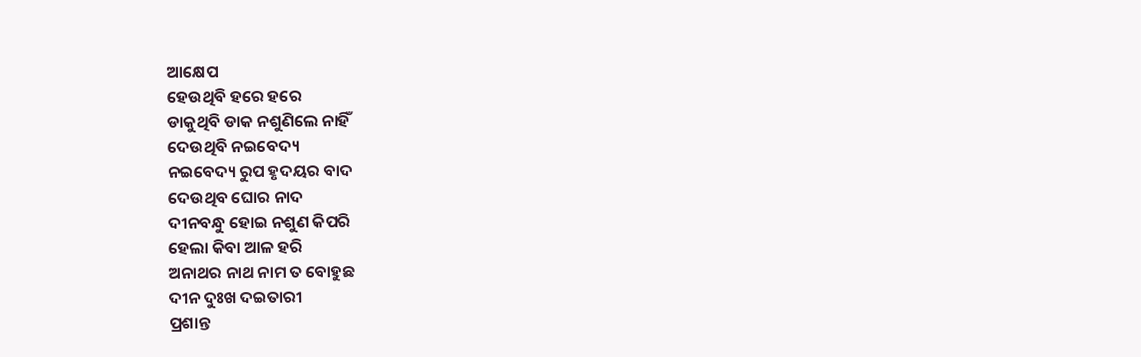ଆକ୍ଷେପ
ହେଉଥିବି ହରେ ହରେ
ଡାକୁଥିବି ଡାକ ନଶୁଣିଲେ ନାହିଁ
ଦେଉଥିବି ନଇବେଦ୍ୟ
ନଇବେଦ୍ୟ ରୁପ ହୃଦୟର ବାଦ
ଦେଉଥିବ ଘୋର ନାଦ
ଦୀନବନ୍ଧୁ ହୋଇ ନଶୁଣ କିପରି
ହେଲା କିବା ଆଳ ହରି
ଅନାଥର ନାଥ ନାମ ତ ବୋହୁଛ
ଦୀନ ଦୁଃଖ ଦଇତାରୀ
ପ୍ରଶାନ୍ତ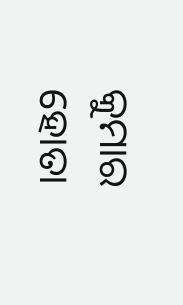କୁମାର ହୋତା